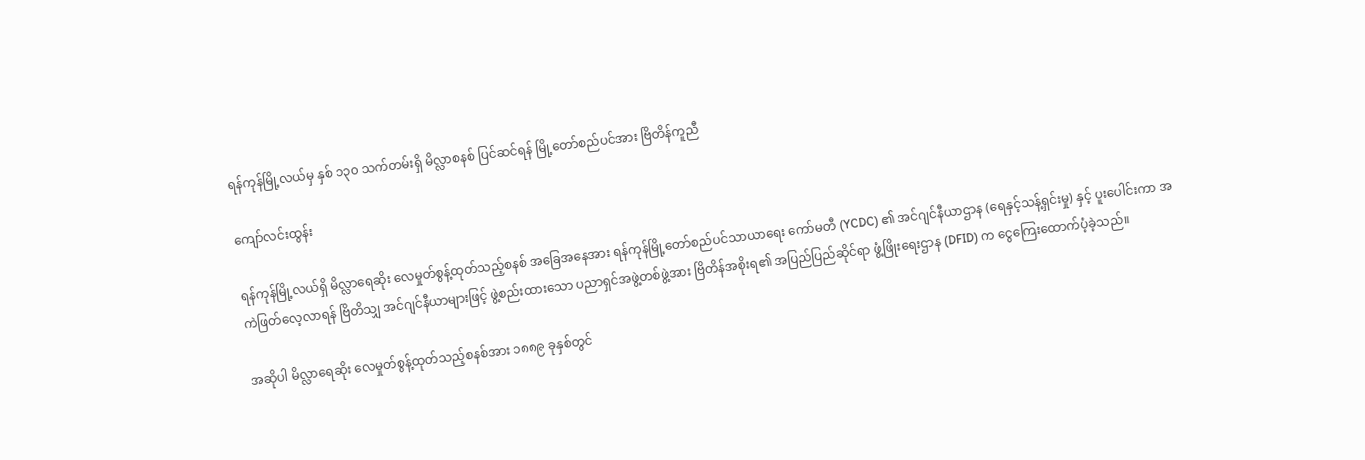ရန်ကုန်မြို့လယ်မှ နှစ် ၁၃၀ သက်တမ်းရှိ မိလ္လာစနစ် ပြင်ဆင်ရန် မြို့တော်စည်ပင်အား ဗြိတိန်ကူညီ

ကျော်လင်းထွန်း

ရန်ကုန်မြို့လယ်ရှိ မိလ္လာရေဆိုး လေမှုတ်စွန့်ထုတ်သည့်စနစ် အခြေအနေအား ရန်ကုန်မြို့တော်စည်ပင်သာယာရေး ကော်မတီ (YCDC) ၏ အင်ဂျင်နီယာဌာန (ရေနှင့်သန့်ရှင်းမှု) နှင့် ပူးပေါင်းကာ အကဲဖြတ်လေ့လာရန် ဗြိတိသျှ အင်ဂျင်နီယာများဖြင့် ဖွဲ့စည်းထားသော ပညာရှင်အဖွဲ့တစ်ဖွဲ့အား ဗြိတိန်အစိုးရ၏ အပြည်ပြည်ဆိုင်ရာ ဖွံ့ဖြိုးရေးဌာန (DFID) က ငွေကြေးထောက်ပံ့ခဲ့သည်။

အဆိုပါ မိလ္လာရေဆိုး လေမှုတ်စွန့်ထုတ်သည့်စနစ်အား ၁၈၈၉ ခုနှစ်တွင်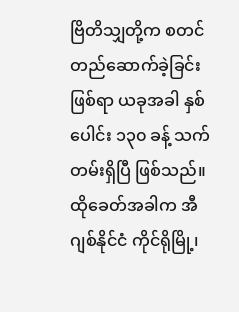ဗြိတိသျှတို့က စတင်တည်ဆောက်ခဲ့ခြင်း ဖြစ်ရာ ယခုအခါ နှစ်ပေါင်း ၁၃၀ ခန့် သက်တမ်းရှိပြီ ဖြစ်သည်။ ထိုခေတ်အခါက အီဂျစ်နိုင်ငံ ကိုင်ရိုမြို့၊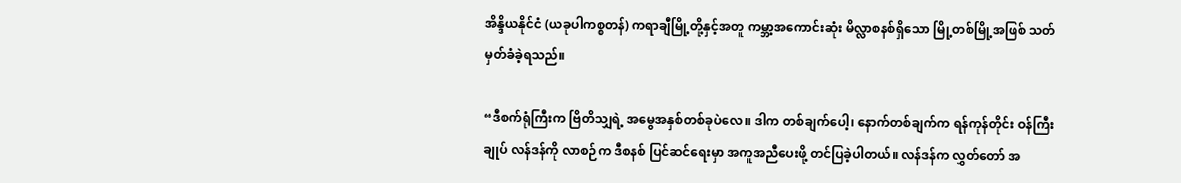အိန္ဒိယနိုင်ငံ (ယခုပါကစ္စတန်) ကရာချီမြို့တို့နှင့်အတူ ကမ္ဘာ့အကောင်းဆုံး မိလ္လာစနစ်ရှိသော မြို့တစ်မြို့အဖြစ် သတ်မှတ်ခံခဲ့ရသည်။

“ဒီစက်ရုံကြီးက ဗြိတိသျှရဲ့ အမွေအနှစ်တစ်ခုပဲလေ။ ဒါက တစ်ချက်ပေါ့၊ နောက်တစ်ချက်က ရန်ကုန်တိုင်း ဝန်ကြီးချုပ် လန်ဒန်ကို လာစဉ်က ဒီစနစ် ပြင်ဆင်ရေးမှာ အကူအညီပေးဖို့ တင်ပြခဲ့ပါတယ်။ လန်ဒန်က လွှတ်တော် အ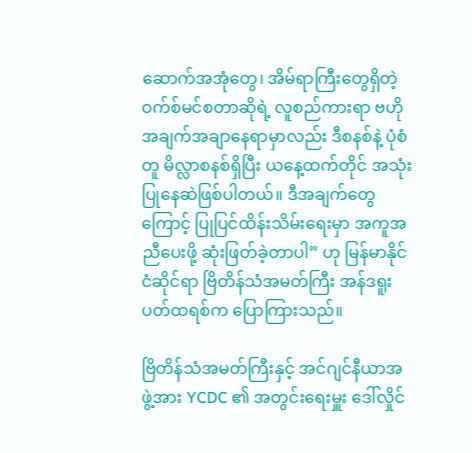ဆောက်အအုံတွေ၊ အိမ်ရာကြီးတွေရှိတဲ့ ဝက်စ်မင်စတာဆိုရဲ့ လူစည်ကားရာ ဗဟိုအချက်အချာနေရာမှာလည်း ဒီစနစ်နဲ့ ပုံစံတူ မိလ္လာစနစ်ရှိပြီး ယနေ့ထက်တိုင် အသုံးပြုနေဆဲဖြစ်ပါတယ်။ ဒီအချက်တွေကြောင့် ပြုပြင်ထိန်းသိမ်းရေးမှာ အကူအညီပေးဖို့ ဆုံးဖြတ်ခဲ့တာပါ” ဟု မြန်မာနိုင်ငံဆိုင်ရာ ဗြိတိန်သံအမတ်ကြီး အန်ဒရူးပတ်ထရစ်က ပြောကြားသည်။

ဗြိတိန်သံအမတ်ကြီးနှင့် အင်ဂျင်နီယာအဖွဲ့အား YCDC ၏ အတွင်းရေးမှူး ဒေါ်လှိုင်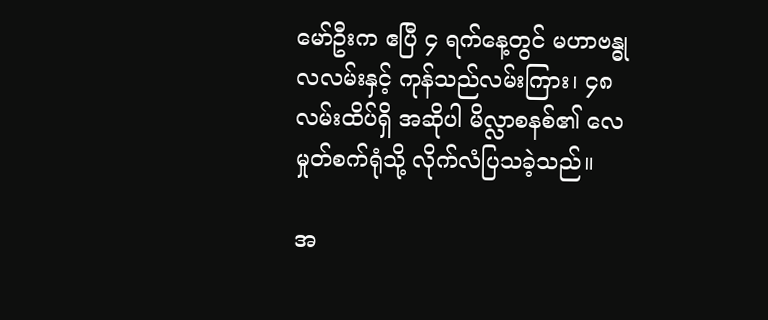မော်ဦးက ဧပြီ ၄ ရက်နေ့တွင် မဟာဗန္ဓုလလမ်းနှင့် ကုန်သည်လမ်းကြား၊ ၄၈ လမ်းထိပ်ရှိ အဆိုပါ မိလ္လာစနစ်၏ လေမှုတ်စက်ရုံသို့ လိုက်လံပြသခဲ့သည်။

အ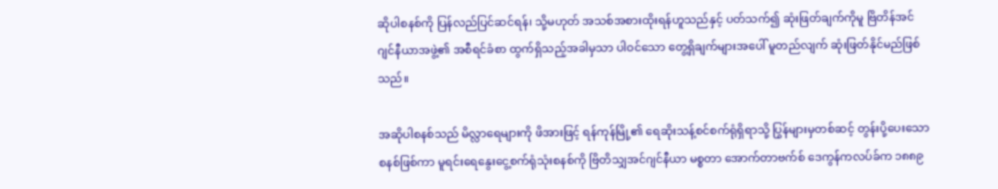ဆိုပါစနစ်ကို ပြန်လည်ပြင်ဆင်ရန်၊ သို့မဟုတ် အသစ်အစားထိုးရန်ဟူသည်နှင့် ပတ်သက်၍ ဆုံးဖြတ်ချက်ကိုမူ ဗြိတိန်အင်ဂျင်နီယာအဖွဲ့၏ အစီရင်ခံစာ ထွက်ရှိသည့်အခါမှသာ ပါဝင်သော တွေ့ရှိချက်များအပေါ် မူတည်လျက် ဆုံးဖြတ်နိုင်မည်ဖြစ်သည်။

အဆိုပါစနစ်သည် မိလ္လာရေများကို ဖိအားဖြင့် ရန်ကုန်မြို့၏ ရေဆိုးသန့်စင်စက်ရုံရှိရာသို့ ပြွန်များမှတစ်ဆင့် တွန်းပို့ပေးသော စနစ်ဖြစ်ကာ မူရင်းရေနွေးငွေ့စက်ရုံသုံးစနစ်ကို ဗြိတိသျှအင်ဂျင်နီယာ မစ္စတာ အောက်တာဗက်စ် ဒေကွန်ကလပ်ခ်က ၁၈၈၉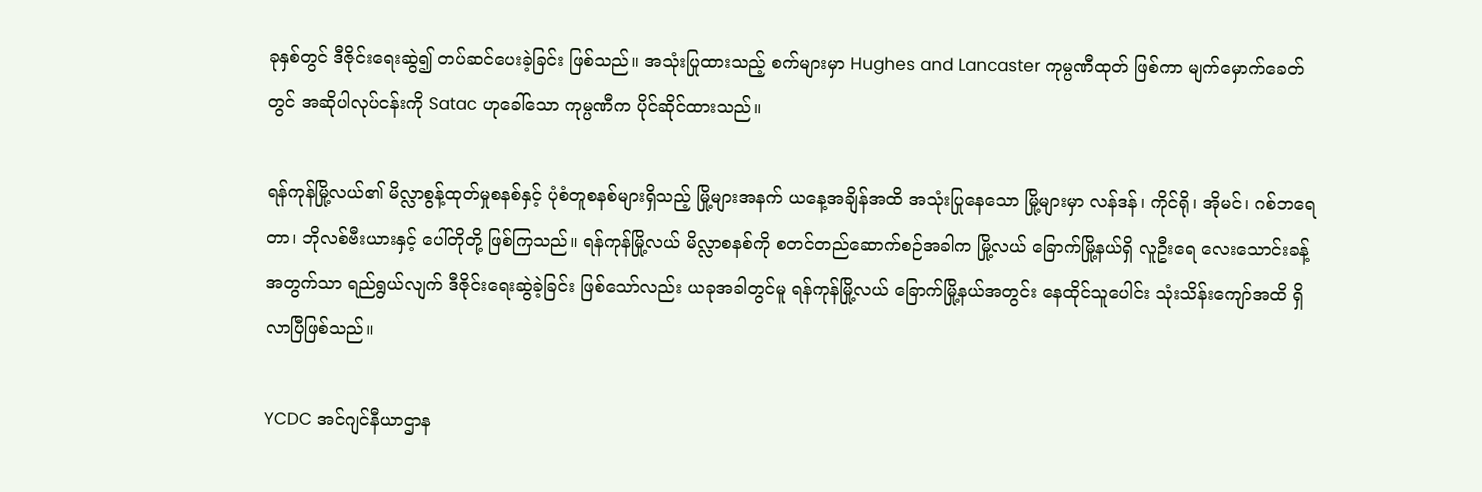ခုနှစ်တွင် ဒီဇိုင်းရေးဆွဲ၍ တပ်ဆင်ပေးခဲ့ခြင်း ဖြစ်သည်။ အသုံးပြုထားသည့် စက်များမှာ Hughes and Lancaster ကုမ္ပဏီထုတ် ဖြစ်ကာ မျက်မှောက်ခေတ်တွင် အဆိုပါလုပ်ငန်းကို Satac ဟုခေါ်သော ကုမ္ပဏီက ပိုင်ဆိုင်ထားသည်။

ရန်ကုန်မြို့လယ်၏ မိလ္လာစွန့်ထုတ်မှုစနစ်နှင့် ပုံစံတူစနစ်များရှိသည့် မြို့များအနက် ယနေ့အချိန်အထိ အသုံးပြုနေသော မြို့များမှာ လန်ဒန်၊ ကိုင်ရို၊ အိုမင်၊ ဂစ်ဘရေတာ၊ ဘိုလစ်ဗီးယားနှင့် ပေါ်တိုတို့ ဖြစ်ကြသည်။ ရန်ကုန်မြို့လယ် မိလ္လာစနစ်ကို စတင်တည်ဆောက်စဉ်အခါက မြို့လယ် ခြောက်မြို့နယ်ရှိ လူဦးရေ လေးသောင်းခန့်အတွက်သာ ရည်ရွယ်လျက် ဒီဇိုင်းရေးဆွဲခဲ့ခြင်း ဖြစ်သော်လည်း ယခုအခါတွင်မူ ရန်ကုန်မြို့လယ် ခြောက်မြို့နယ်အတွင်း နေထိုင်သူပေါင်း သုံးသိန်းကျော်အထိ ရှိလာပြီဖြစ်သည်။

YCDC အင်ဂျင်နီယာဌာန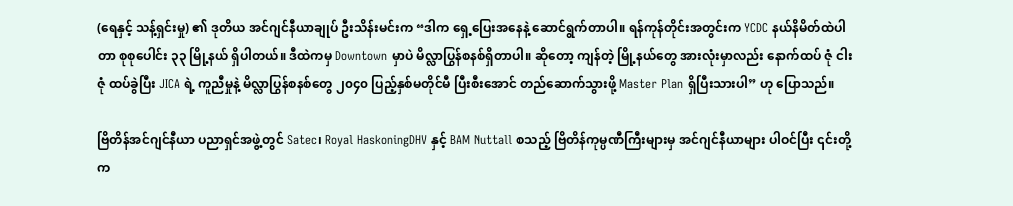(ရေနှင့် သန့်ရှင်းမှု) ၏ ဒုတိယ အင်ဂျင်နီယာချုပ် ဦးသိန်းမင်းက “ဒါက ရှေ့ပြေးအနေနဲ့ ဆောင်ရွက်တာပါ။ ရန်ကုန်တိုင်းအတွင်းက YCDC နယ်နိမိတ်ထဲပါတာ စုစုပေါင်း ၃၃ မြို့နယ် ရှိပါတယ်။ ဒီထဲကမှ Downtown မှာပဲ မိလ္လာပြွန်စနစ်ရှိတာပါ။ ဆိုတော့ ကျန်တဲ့ မြို့နယ်တွေ အားလုံးမှာလည်း နောက်ထပ် ဇုံ ငါးဇုံ ထပ်ခွဲပြီး JICA ရဲ့ ကူညီမှုနဲ့ မိလ္လာပြွန်စနစ်တွေ ၂၀၄၀ ပြည့်နှစ်မတိုင်မီ ပြီးစီးအောင် တည်ဆောက်သွားဖို့ Master Plan ရှိပြီးသားပါ” ဟု ပြောသည်။

ဗြိတိန်အင်ဂျင်နီယာ ပညာရှင်အဖွဲ့တွင် Satec၊ Royal HaskoningDHV နှင့် BAM Nuttall စသည့် ဗြိတိန်ကုမ္ပဏီကြီးများမှ အင်ဂျင်နီယာများ ပါဝင်ပြီး ၎င်းတို့က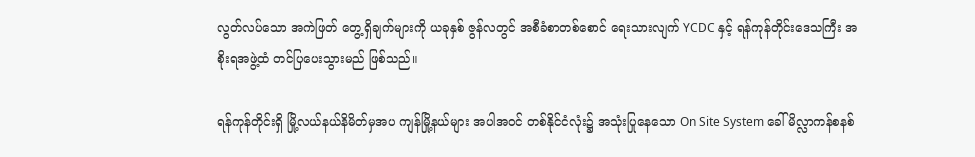လွတ်လပ်သော အကဲဖြတ် တွေ့ရှိချက်များကို ယခုနှစ် ဇွန်လတွင် အစီခံစာတစ်စောင် ရေးသားလျက် YCDC နှင့် ရန်ကုန်တိုင်းဒေသကြီး အစိုးရအဖွဲ့ထံ တင်ပြပေးသွားမည် ဖြစ်သည်။

ရန်ကုန်တိုင်းရှိ မြို့လယ်နယ်နိမိတ်မှအပ ကျန်မြို့နယ်များ အပါအဝင် တစ်နိုင်ငံလုံး၌ အသုံးပြုနေသော On Site System ခေါ် မိလ္လာကန်စနစ်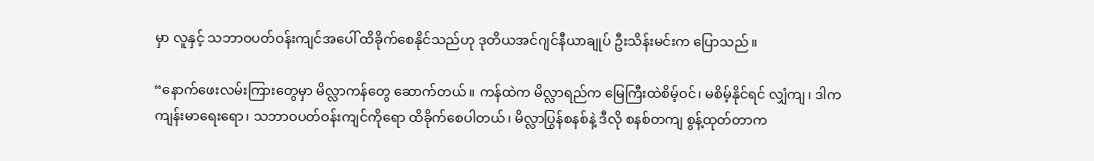မှာ လူနှင့် သဘာဝပတ်ဝန်းကျင်အပေါ် ထိခိုက်စေနိုင်သည်ဟု ဒုတိယအင်ဂျင်နီယာချုပ် ဦးသိန်းမင်းက ပြောသည်။

“နောက်ဖေးလမ်းကြားတွေမှာ မိလ္လာကန်တွေ ဆောက်တယ်။ ကန်ထဲက မိလ္လာရည်က မြေကြီးထဲစိမ့်ဝင်၊ မစိမ့်နိုင်ရင် လျှံကျ၊ ဒါက ကျန်းမာရေးရော၊ သဘာဝပတ်ဝန်းကျင်ကိုရော ထိခိုက်စေပါတယ်၊ မိလ္လာပြွန်စနစ်နဲ့ ဒီလို စနစ်တကျ စွန့်ထုတ်တာက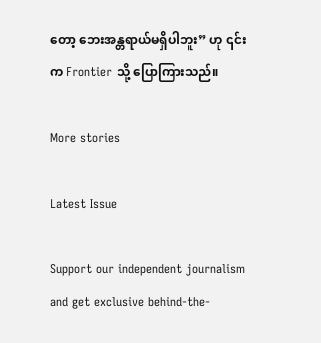တော့ ဘေးအန္တရာယ်မရှိပါဘူး” ဟု ၎င်းက Frontier သို့ ပြောကြားသည်။

More stories

Latest Issue

Support our independent journalism and get exclusive behind-the-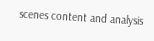scenes content and analysis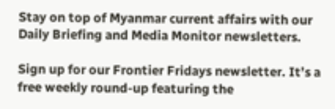Stay on top of Myanmar current affairs with our Daily Briefing and Media Monitor newsletters.

Sign up for our Frontier Fridays newsletter. It’s a free weekly round-up featuring the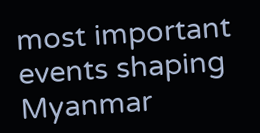most important events shaping Myanmar